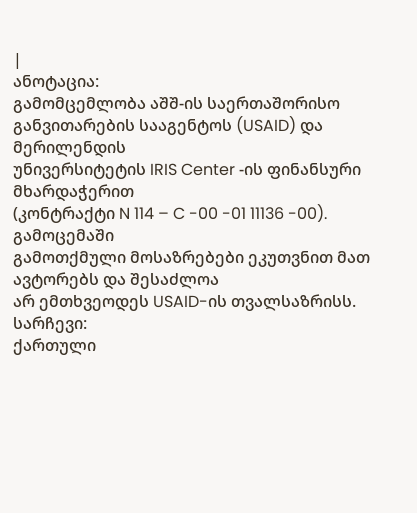|
ანოტაცია:
გამომცემლობა აშშ-ის საერთაშორისო
განვითარების სააგენტოს (USAID) და მერილენდის
უნივერსიტეტის IRIS Center -ის ფინანსური მხარდაჭერით
(კონტრაქტი N 114 – C -00 -01 11136 -00). გამოცემაში
გამოთქმული მოსაზრებები ეკუთვნით მათ ავტორებს და შესაძლოა
არ ემთხვეოდეს USAID-ის თვალსაზრისს.
სარჩევი:
ქართული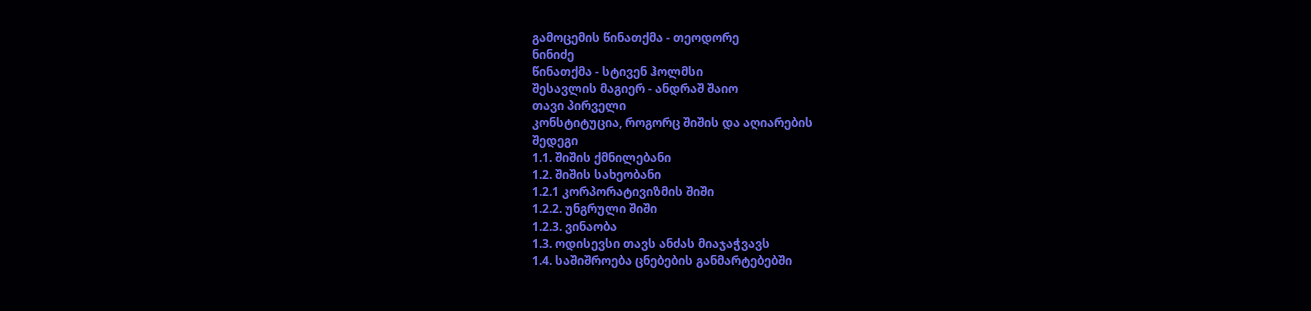გამოცემის წინათქმა - თეოდორე
ნინიძე
წინათქმა - სტივენ ჰოლმსი
შესავლის მაგიერ - ანდრაშ შაიო
თავი პირველი
კონსტიტუცია, როგორც შიშის და აღიარების
შედეგი
1.1. შიშის ქმნილებანი
1.2. შიშის სახეობანი
1.2.1 კორპორატივიზმის შიში
1.2.2. უნგრული შიში
1.2.3. ვინაობა
1.3. ოდისევსი თავს ანძას მიაჯაჭვავს
1.4. საშიშროება ცნებების განმარტებებში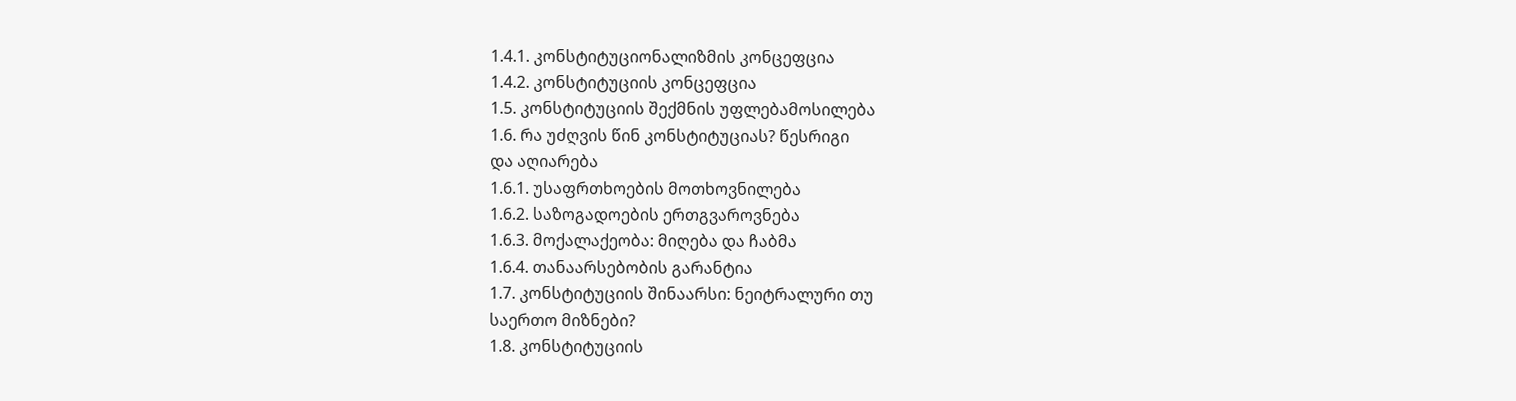1.4.1. კონსტიტუციონალიზმის კონცეფცია
1.4.2. კონსტიტუციის კონცეფცია
1.5. კონსტიტუციის შექმნის უფლებამოსილება
1.6. რა უძღვის წინ კონსტიტუციას? წესრიგი
და აღიარება
1.6.1. უსაფრთხოების მოთხოვნილება
1.6.2. საზოგადოების ერთგვაროვნება
1.6.3. მოქალაქეობა: მიღება და ჩაბმა
1.6.4. თანაარსებობის გარანტია
1.7. კონსტიტუციის შინაარსი: ნეიტრალური თუ
საერთო მიზნები?
1.8. კონსტიტუციის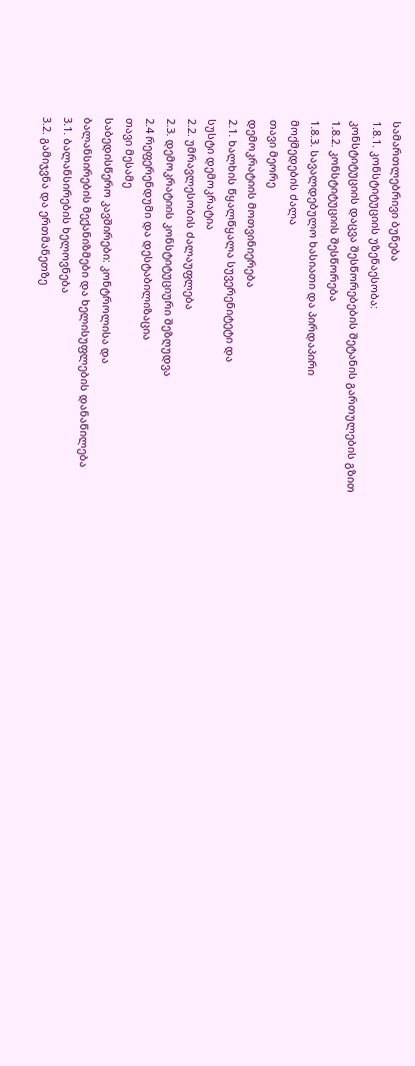სამართლებრივი ბუნება
1.8.1. კონსტიტუციის უზენაესობა:
კონსტიტუციის დაცვა შესწორებების შეტანის გართულების გზით
1.8.2. კონსტიტუციის შესწორება
1.8.3. სავალდებულო ხასიათი და პირდაპირი
მოქმედების ძალა
თავი მეორე
დემოკრატიის მოთვინიერება
2.1. ხალხის წყალწყალა სუვერენიტეტი და
სუსტი დემოკრატია
2.2. უმრავლესობის ძალაუფლება
2.3. დემოკრატიის კონსტიტუციური შეზღუდვა
2.4 რეფერენდუმი და დესტაბილიზაცია
თავი მესამე
საბედისწერო კავშირები: კონტროლისა და
ბალანსირების მექანიზმები და ხელისუფლების დანაწილება
3.1. ბალანსირების ხელოვნება
3.2. გამიჯვნა და ერთმანეთზე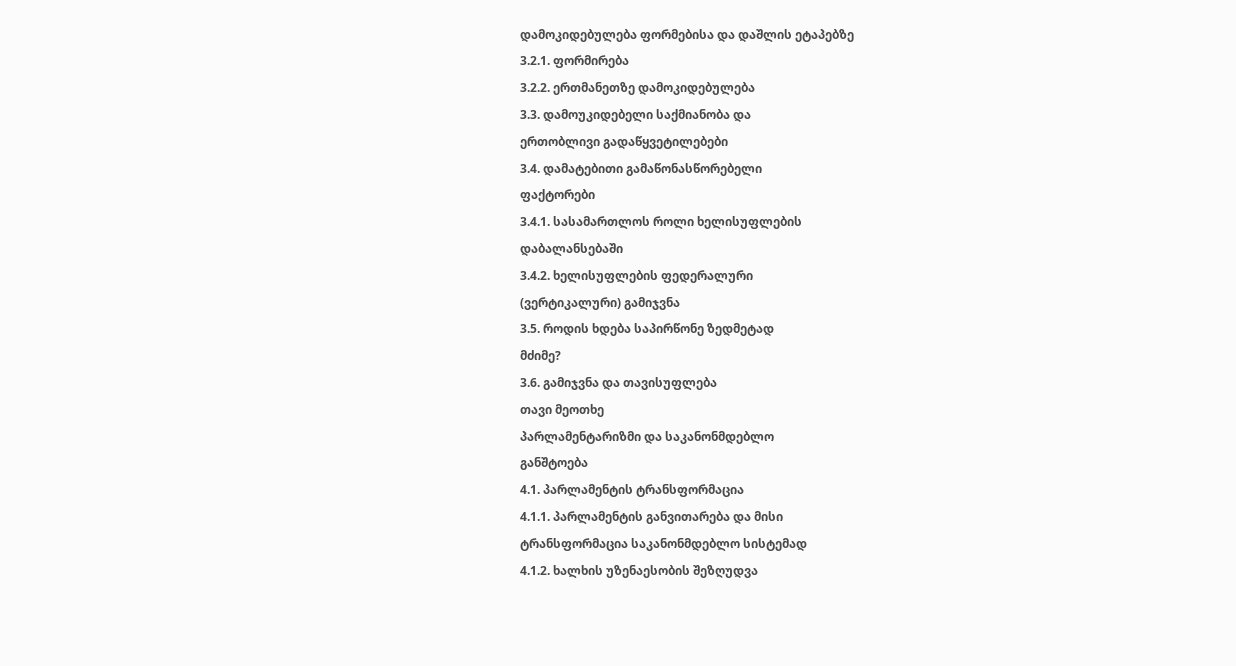დამოკიდებულება ფორმებისა და დაშლის ეტაპებზე
3.2.1. ფორმირება
3.2.2. ერთმანეთზე დამოკიდებულება
3.3. დამოუკიდებელი საქმიანობა და
ერთობლივი გადაწყვეტილებები
3.4. დამატებითი გამაწონასწორებელი
ფაქტორები
3.4.1. სასამართლოს როლი ხელისუფლების
დაბალანსებაში
3.4.2. ხელისუფლების ფედერალური
(ვერტიკალური) გამიჯვნა
3.5. როდის ხდება საპირწონე ზედმეტად
მძიმე?
3.6. გამიჯვნა და თავისუფლება
თავი მეოთხე
პარლამენტარიზმი და საკანონმდებლო
განშტოება
4.1. პარლამენტის ტრანსფორმაცია
4.1.1. პარლამენტის განვითარება და მისი
ტრანსფორმაცია საკანონმდებლო სისტემად
4.1.2. ხალხის უზენაესობის შეზღუდვა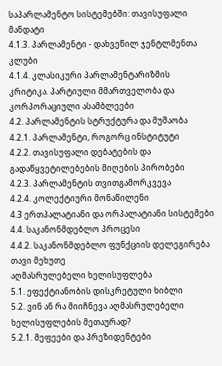საპარლამენტო სისტემებში: თავისუფალი მანდატი
4.1.3. პარლამენტი - დახვეწილ ჯენტლმენთა
კლუბი
4.1.4. კლასიკური პარლამენტარიზმის
კრიტიკა. პარტიული მმართველობა და კორპორაციული ასამბლეები
4.2. პარლამენტის სტრუქტურა და მუშაობა
4.2.1. პარლამენტი, როგორც ინსტიტუტი
4.2.2. თავისუფალი დებატების და
გადაწყვეტილებების მიღების პირობები
4.2.3. პარლამენტის თვითგამორკვევა
4.2.4. კოლექტიური მონაწილენი
4.3 ერთპალატიანი და ორპალატიანი სისტემები
4.4. საკანონმდებლო პროცესი
4.4.2. საკანონმდებლო ფუნქციის დელეგირება
თავი მეხუთე
აღმასრულებელი ხელისუფლება
5.1. ეფექტიანობის დისკრეტული ხიბლი
5.2. ვინ ან რა მიიჩნევა აღმასრულებელი
ხელისუფლების მეთაურად?
5.2.1. მეფეები და პრეზიდენტები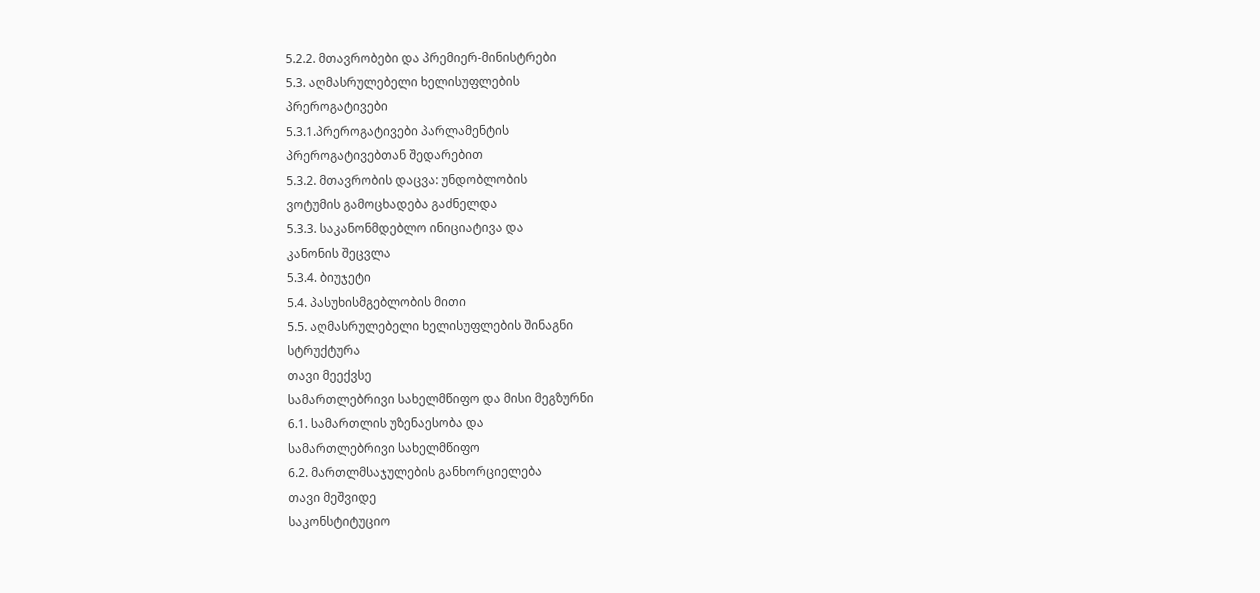5.2.2. მთავრობები და პრემიერ-მინისტრები
5.3. აღმასრულებელი ხელისუფლების
პრეროგატივები
5.3.1.პრეროგატივები პარლამენტის
პრეროგატივებთან შედარებით
5.3.2. მთავრობის დაცვა: უნდობლობის
ვოტუმის გამოცხადება გაძნელდა
5.3.3. საკანონმდებლო ინიციატივა და
კანონის შეცვლა
5.3.4. ბიუჯეტი
5.4. პასუხისმგებლობის მითი
5.5. აღმასრულებელი ხელისუფლების შინაგნი
სტრუქტურა
თავი მეექვსე
სამართლებრივი სახელმწიფო და მისი მეგზურნი
6.1. სამართლის უზენაესობა და
სამართლებრივი სახელმწიფო
6.2. მართლმსაჯულების განხორციელება
თავი მეშვიდე
საკონსტიტუციო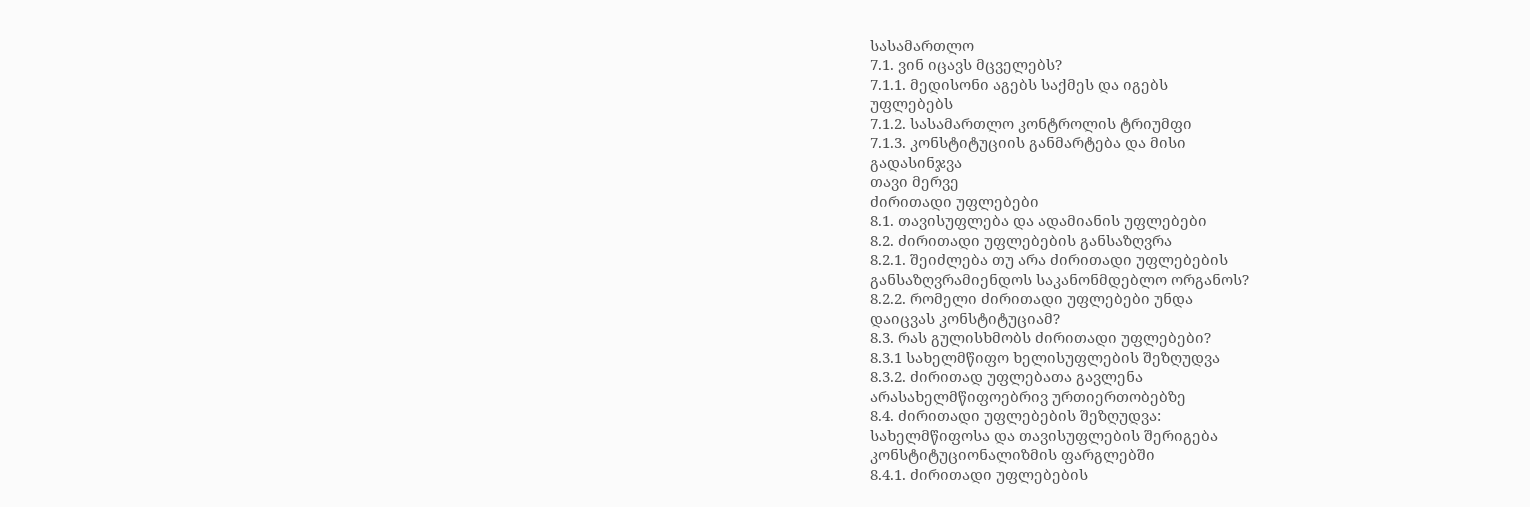სასამართლო
7.1. ვინ იცავს მცველებს?
7.1.1. მედისონი აგებს საქმეს და იგებს
უფლებებს
7.1.2. სასამართლო კონტროლის ტრიუმფი
7.1.3. კონსტიტუციის განმარტება და მისი
გადასინჯვა
თავი მერვე
ძირითადი უფლებები
8.1. თავისუფლება და ადამიანის უფლებები
8.2. ძირითადი უფლებების განსაზღვრა
8.2.1. შეიძლება თუ არა ძირითადი უფლებების
განსაზღვრამიენდოს საკანონმდებლო ორგანოს?
8.2.2. რომელი ძირითადი უფლებები უნდა
დაიცვას კონსტიტუციამ?
8.3. რას გულისხმობს ძირითადი უფლებები?
8.3.1 სახელმწიფო ხელისუფლების შეზღუდვა
8.3.2. ძირითად უფლებათა გავლენა
არასახელმწიფოებრივ ურთიერთობებზე
8.4. ძირითადი უფლებების შეზღუდვა:
სახელმწიფოსა და თავისუფლების შერიგება
კონსტიტუციონალიზმის ფარგლებში
8.4.1. ძირითადი უფლებების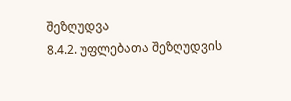შეზღუდვა
8.4.2. უფლებათა შეზღუდვის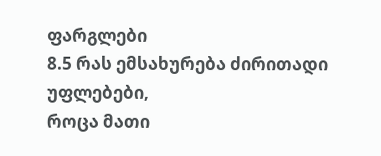ფარგლები
8.5 რას ემსახურება ძირითადი უფლებები,
როცა მათი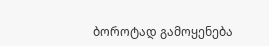ბოროტად გამოყენება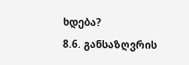ხდება?
8.6. განსაზღვრის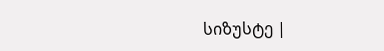სიზუსტე |